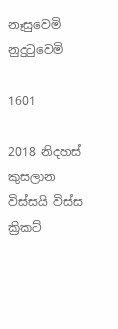නෑසුවෙමි නුදුටුවෙමි

1601

2018 නිදහස් කුසලාන විස්සයි විස්ස ක්‍රිකට්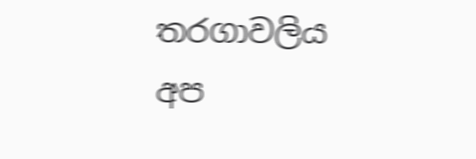තරගාවලිය අප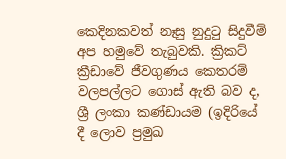කෙදිනකවත් නෑසු නුදුටු සිදුවීම් අප හමුවේ තැබුවකි. ක්‍රිකට් ක්‍රීඩාවේ ජීවගුණය කෙතරම් වලපල්ලට ගොස් ඇති බව ද, ශ්‍රී ලංකා කණ්ඩායම (ඉදිරියේ දී ලොව ප්‍රමුඛ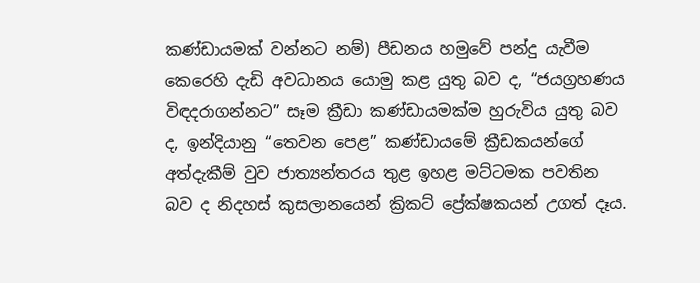කණ්ඩායමක් වන්නට නම්) පීඩනය හමුවේ පන්දු යැවීම කෙරෙහි දැඩි අවධානය යොමු කළ යුතු බව ද, “ජයග්‍රහණය විඳදරාගන්නට” සෑම ක්‍රීඩා කණ්ඩායමක්ම හුරුවිය යුතු බව ද, ඉන්දියානු “තෙවන පෙළ” කණ්ඩායමේ ක්‍රීඩකයන්ගේ අත්දැකීම් වුව ජාත්‍යන්තරය තුළ ඉහළ මට්ටමක පවතින බව ද නිදහස් කුසලානයෙන් ක්‍රිකට් ප්‍රේක්ෂකයන් උගත් දෑය.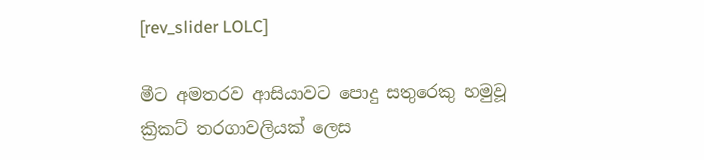[rev_slider LOLC]

මීට අමතරව ආසියාවට පොදු සතුරෙකු හමුවූ ක්‍රිකට් තරගාවලියක් ලෙස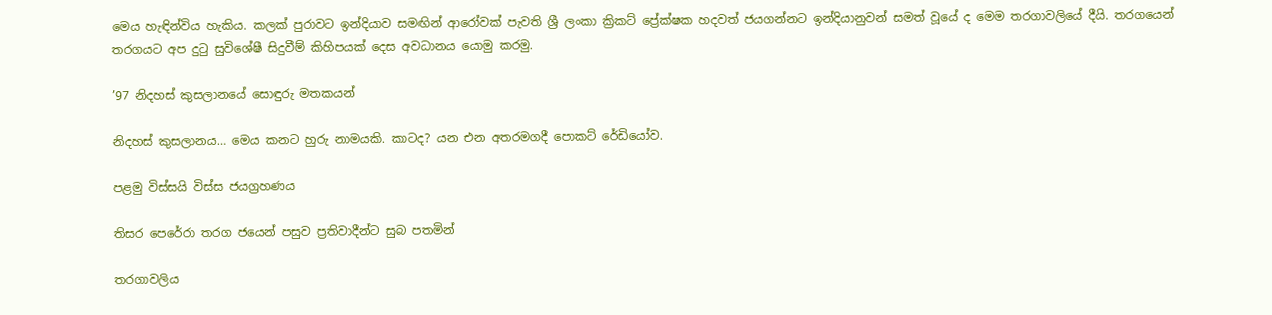මෙය හැඳින්විය හැකිය. කලක් පුරාවට ඉන්දියාව සමඟින් ආරෝවක් පැවති ශ්‍රී ලංකා ක්‍රිකට් ප්‍රේක්ෂක හදවත් ජයගන්නට ඉන්දියානුවන් සමත් වූයේ ද මෙම තරගාවලියේ දීයි. තරගයෙන් තරගයට අප දුටු සුවිශේෂී සිදුවීම් කිහිපයක් දෙස අවධානය යොමු කරමු.

’97 නිදහස් කුසලානයේ සොඳුරු මතකයන්

නිදහස් කුසලානය… මෙය කනට හුරු නාමයකි. කාටද? යන එන අතරමගදී පොකට් රේඩියෝව.

පළමු විස්සයි විස්ස ජයග්‍රහණය

තිසර පෙරේරා තරග ජයෙන් පසුව ප්‍රතිවාදීන්ට සුබ පතමින්

තරගාවලිය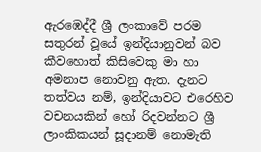ඇරඹෙද්දී ශ්‍රී ලංකාවේ පරම සතුරන් වූයේ ඉන්දියානුවන් බව කීවහොත් කිසිවෙකු මා හා අමනාප නොවනු ඇත. දැනට තත්වය නම්, ඉන්දියාවට එරෙහිව වචනයකින් හෝ රිදවන්නට ශ්‍රී ලාංකිකයන් සූදානම් නොමැති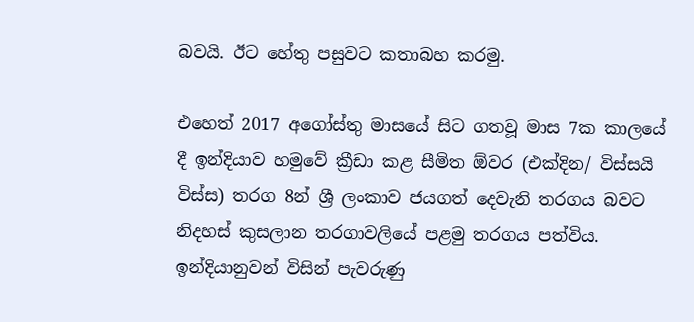බවයි. ඊට හේතු පසුවට කතාබහ කරමු.

එහෙත් 2017 අගෝස්තු මාසයේ සිට ගතවූ මාස 7ක කාලයේ දී ඉන්දියාව හමුවේ ක්‍රීඩා කළ සීමිත ඕවර (එක්දින/ විස්සයි විස්ස) තරග 8න් ශ්‍රී ලංකාව ජයගත් දෙවැනි තරගය බවට නිදහස් කුසලාන තරගාවලියේ පළමු තරගය පත්විය. ඉන්දියානුවන් විසින් පැවරුණු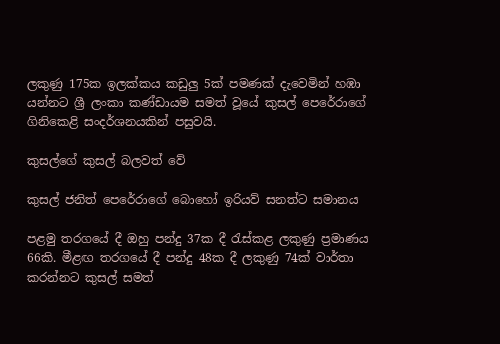ලකුණු 175ක ඉලක්කය කඩුලු 5ක් පමණක් දැවෙමින් හඹා යන්නට ශ්‍රී ලංකා කණ්ඩායම සමත් වූයේ කුසල් පෙරේරාගේ ගිනිකෙළි සංදර්ශනයකින් පසුවයි.

කුසල්ගේ කුසල් බලවත් වේ

කුසල් ජනිත් පෙරේරාගේ බොහෝ ඉරියව් සනත්ට සමානය

පළමු තරගයේ දී ඔහු පන්දු 37ක දී රැස්කළ ලකුණු ප්‍රමාණය 66කි. මීළඟ තරගයේ දී පන්දු 48ක දී ලකුණු 74ක් වාර්තා කරන්නට කුසල් සමත්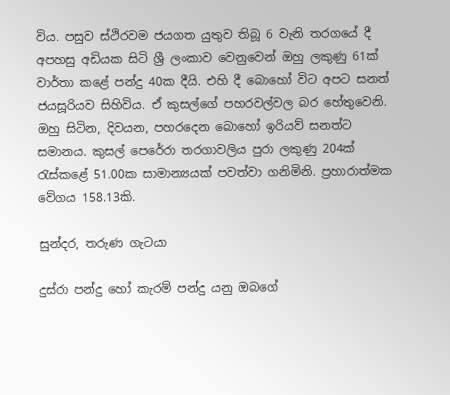විය. පසුව ස්ථිරවම ජයගත යුතුව තිබූ 6 වැනි තරගයේ දී අපහසු අඩියක සිටි ශ්‍රී ලංකාව වෙනුවෙන් ඔහු ලකුණු 61ක් වාර්තා කළේ පන්දු 40ක දීයි. එහි දී බොහෝ විට අපට සනත් ජයසූරියව සිහිවිය. ඒ කුසල්ගේ පහරවල්වල බර හේතුවෙනි. ඔහු සිටින, දිවයන, පහරදෙන බොහෝ ඉරියව් සනත්ට සමානය. කුසල් පෙරේරා තරගාවලිය පුරා ලකුණු 204ක් රැස්කළේ 51.00ක සාමාන්‍යයක් පවත්වා ගනිමිනි. ප්‍රහාරාත්මක වේගය 158.13කි.

සුන්දර, තරුණ ගැටයා

දුස්රා පන්දු හෝ කැරම් පන්දු යනු ඔබගේ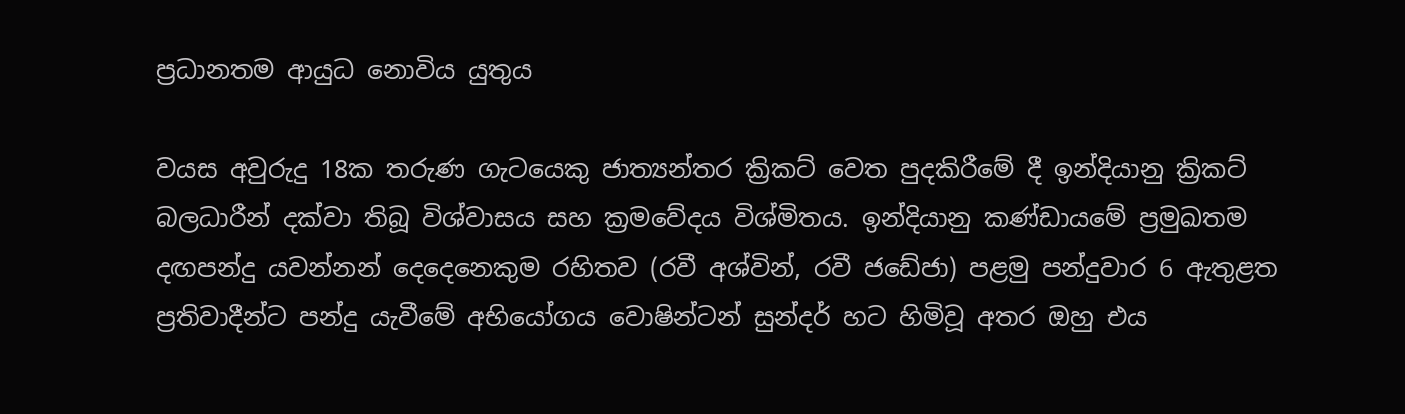ප්‍රධානතම ආයුධ නොවිය යුතුය

වයස අවුරුදු 18ක තරුණ ගැටයෙකු ජාත්‍යන්තර ක්‍රිකට් වෙත පුදකිරීමේ දී ඉන්දියානු ක්‍රිකට් බලධාරීන් දක්වා තිබූ විශ්වාසය සහ ක්‍රමවේදය විශ්මිතය. ඉන්දියානු කණ්ඩායමේ ප්‍රමුඛතම දඟපන්දු යවන්නන් දෙදෙනෙකුම රහිතව (රවී අශ්වින්, රවී ජඩේජා) පළමු පන්දුවාර 6 ඇතුළත ප්‍රතිවාදීන්ට පන්දු යැවීමේ අභියෝගය වොෂින්ටන් සුන්දර් හට හිමිවූ අතර ඔහු එය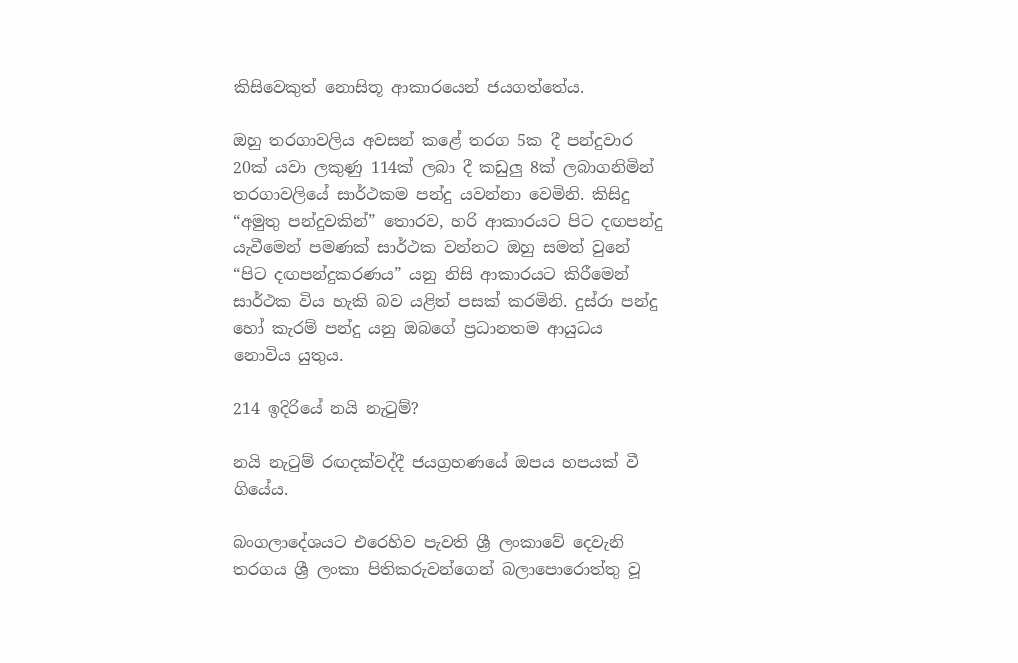කිසිවෙකුත් නොසිතූ ආකාරයෙන් ජයගත්තේය.

ඔහු තරගාවලිය අවසන් කළේ තරග 5ක දී පන්දුවාර 20ක් යවා ලකුණු 114ක් ලබා දී කඩුලු 8ක් ලබාගනිමින් තරගාවලියේ සාර්ථකම පන්දු යවන්නා වෙමිනි. කිසිදු “අමුතු පන්දුවකින්” තොරව, හරි ආකාරයට පිට දඟපන්දු යැවීමෙන් පමණක් සාර්ථක වන්නට ඔහු සමත් වුනේ “පිට දඟපන්දුකරණය” යනු නිසි ආකාරයට කිරීමෙන් සාර්ථක විය හැකි බව යළිත් පසක් කරමිනි. දුස්රා පන්දු හෝ කැරම් පන්දු යනු ඔබගේ ප්‍රධානතම ආයුධය නොවිය යුතුය.

214 ඉදිරියේ නයි නැටුම්?

නයි නැටුම් රඟදක්වද්දී ජයග්‍රහණයේ ඔපය හපයක් වී ගියේය.

බංගලාදේශයට එරෙහිව පැවති ශ්‍රී ලංකාවේ දෙවැනි තරගය ශ්‍රී ලංකා පිතිකරුවන්ගෙන් බලාපොරොත්තු වූ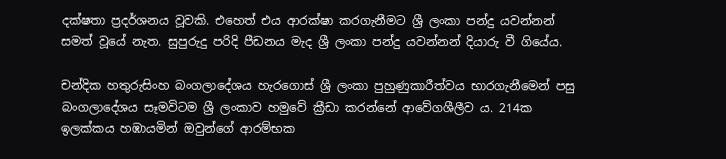දක්ෂතා ප්‍රදර්ශනය වූවකි. එහෙත් එය ආරක්ෂා කරගැනීමට ශ්‍රී ලංකා පන්දු යවන්නන් සමත් වූයේ නැත. සුපුරුදු පරිදි පීඩනය මැද ශ්‍රී ලංකා පන්දු යවන්නන් දියාරු වී ගියේය.

චන්දික හතුරුසිංහ බංගලාදේශය හැරගොස් ශ්‍රී ලංකා පුහුණුකාරීත්වය භාරගැනීමෙන් පසු බංගලාදේශය සෑමවිටම ශ්‍රී ලංකාව හමුවේ ක්‍රීඩා කරන්නේ ආවේගශීලීව ය. 214ක ඉලක්කය හඹායමින් ඔවුන්ගේ ආරම්භක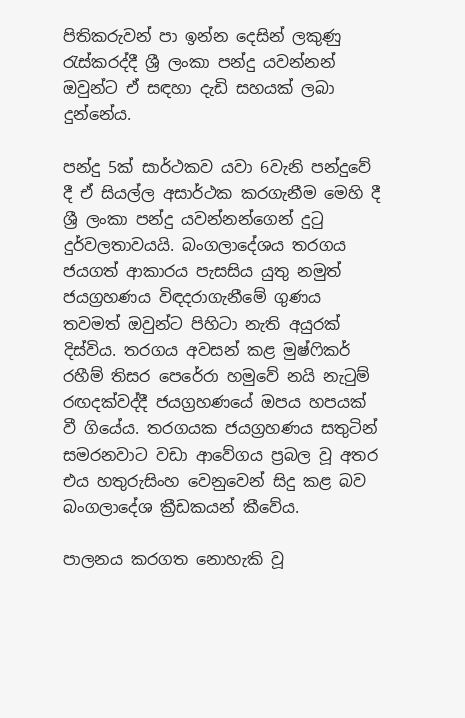පිතිකරුවන් පා ඉන්න දෙසින් ලකුණු රැස්කරද්දී ශ්‍රී ලංකා පන්දු යවන්නන් ඔවුන්ට ඒ සඳහා දැඩි සහයක් ලබා දුන්නේය.

පන්දු 5ක් සාර්ථකව යවා 6වැනි පන්දුවේ දී ඒ සියල්ල අසාර්ථක කරගැනීම මෙහි දී ශ්‍රී ලංකා පන්දු යවන්නන්ගෙන් දුටු දුර්වලතාවයයි. බංගලාදේශය තරගය ජයගත් ආකාරය පැසසිය යුතු නමුත් ජයග්‍රහණය විඳදරාගැනීමේ ගුණය තවමත් ඔවුන්ට පිහිටා නැති අයුරක් දිස්විය. තරගය අවසන් කළ මුෂ්ෆිකර් රහීම් තිසර පෙරේරා හමුවේ නයි නැටුම් රඟදක්වද්දී ජයග්‍රහණයේ ඔපය හපයක් වී ගියේය. තරගයක ජයග්‍රහණය සතුටින් සමරනවාට වඩා ආවේගය ප්‍රබල වූ අතර එය හතුරුසිංහ වෙනුවෙන් සිදු කළ බව බංගලාදේශ ක්‍රීඩකයන් කීවේය.

පාලනය කරගත නොහැකි වූ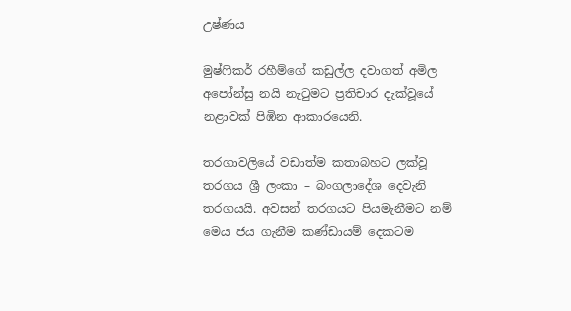උෂ්ණය

මුෂ්ෆිකර් රහීම්ගේ කඩුල්ල දවාගත් අමිල අපෝන්සු නයි නැටුමට ප්‍රතිචාර දැක්වූයේ නළාවක් පිඹින ආකාරයෙනි.

තරගාවලියේ වඩාත්ම කතාබහට ලක්වූ තරගය ශ්‍රී ලංකා – බංගලාදේශ දෙවැනි තරගයයි. අවසන් තරගයට පියමැනීමට නම් මෙය ජය ගැනීම කණ්ඩායම් දෙකටම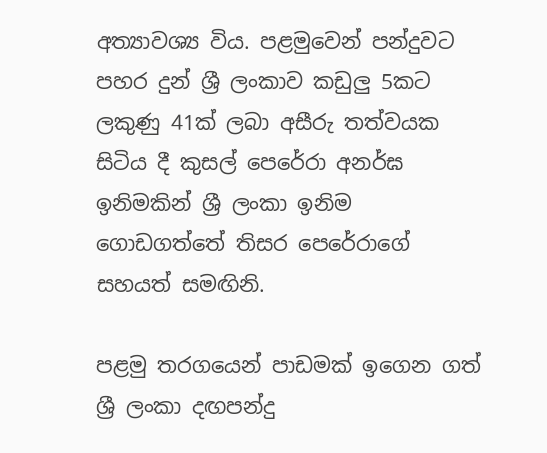අත්‍යාවශ්‍ය විය. පළමුවෙන් පන්දුවට පහර දුන් ශ්‍රී ලංකාව කඩුලු 5කට ලකුණු 41ක් ලබා අසීරු තත්වයක සිටිය දී කුසල් පෙරේරා අනර්ඝ ඉනිමකින් ශ්‍රී ලංකා ඉනිම ගොඩගත්තේ තිසර පෙරේරාගේ සහයත් සමඟිනි.

පළමු තරගයෙන් පාඩමක් ඉගෙන ගත් ශ්‍රී ලංකා දඟපන්දු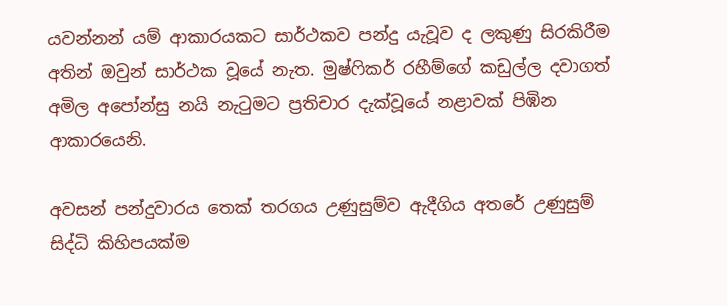යවන්නන් යම් ආකාරයකට සාර්ථකව පන්දු යැවූව ද ලකුණු සිරකිරීම අතින් ඔවුන් සාර්ථක වූයේ නැත. මුෂ්ෆිකර් රහීම්ගේ කඩුල්ල දවාගත් අමිල අපෝන්සු නයි නැටුමට ප්‍රතිචාර දැක්වූයේ නළාවක් පිඹින ආකාරයෙනි.

අවසන් පන්දුවාරය තෙක් තරගය උණුසුම්ව ඇදීගිය අතරේ උණුසුම් සිද්ධි කිහිපයක්ම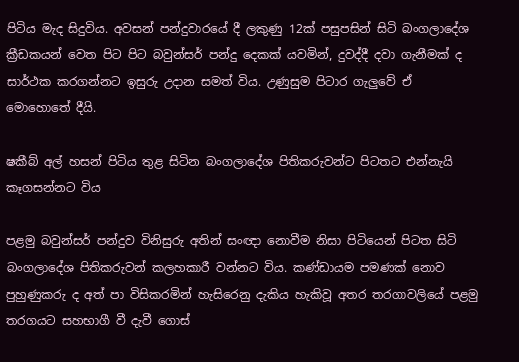පිටිය මැද සිදුවිය. අවසන් පන්දුවාරයේ දී ලකුණු 12ක් පසුපසින් සිටි බංගලාදේශ ක්‍රීඩකයන් වෙත පිට පිට බවුන්සර් පන්දු දෙකක් යවමින්, දුවද්දී දවා ගැනීමක් ද සාර්ථක කරගන්නට ඉසුරු උදාන සමත් විය. උණුසුම පිටාර ගැලුවේ ඒ මොහොතේ දීයි.

ෂකීබ් අල් හසන් පිටිය තුළ සිටින බංගලාදේශ පිතිකරුවන්ට පිටතට එන්නැයි කෑගසන්නට විය

පළමු බවුන්සර් පන්දුව විනිසුරු අතින් සංඥා නොවීම නිසා පිටියෙන් පිටත සිටි බංගලාදේශ පිතිකරුවන් කලහකාරී වන්නට විය. කණ්ඩායම පමණක් නොව පුහුණුකරු ද අත් පා විසිකරමින් හැසිරෙනු දැකිය හැකිවූ අතර තරගාවලියේ පළමු තරගයට සහභාගී වී දැවී ගොස්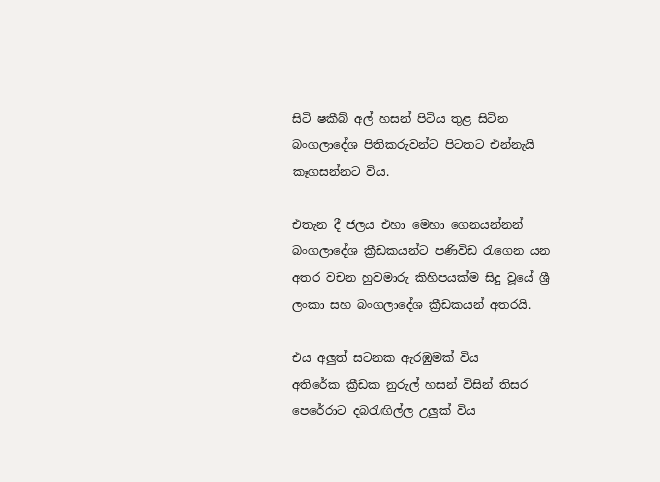සිටි ෂකීබ් අල් හසන් පිටිය තුළ සිටින බංගලාදේශ පිතිකරුවන්ට පිටතට එන්නැයි කෑගසන්නට විය.

එතැන දී ජලය එහා මෙහා ගෙනයන්නන් බංගලාදේශ ක්‍රීඩකයන්ට පණිවිඩ රැගෙන යන අතර වචන හුවමාරු කිහිපයක්ම සිදු වූයේ ශ්‍රී ලංකා සහ බංගලාදේශ ක්‍රීඩකයන් අතරයි.

එය අලුත් සටනක ඇරඹුමක් විය
අතිරේක ක්‍රීඩක නුරුල් හසන් විසින් තිසර පෙරේරාට දබරැඟිල්ල උලුක් විය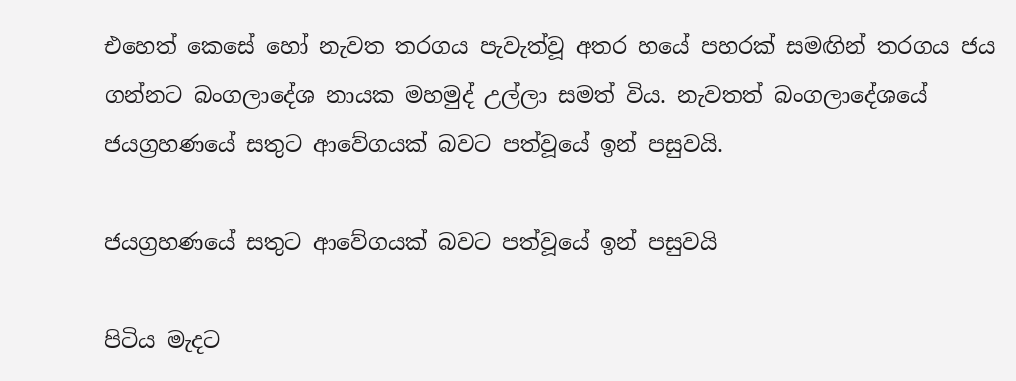එහෙත් කෙසේ හෝ නැවත තරගය පැවැත්වූ අතර හයේ පහරක් සමඟින් තරගය ජය ගන්නට බංගලාදේශ නායක මහමුද් උල්ලා සමත් විය. නැවතත් බංගලාදේශයේ ජයග්‍රහණයේ සතුට ආවේගයක් බවට පත්වූයේ ඉන් පසුවයි.

ජයග්‍රහණයේ සතුට ආවේගයක් බවට පත්වූයේ ඉන් පසුවයි

පිටිය මැදට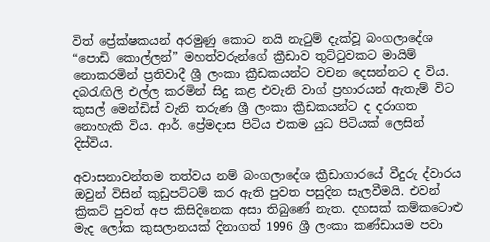විත් ප්‍රේක්ෂකයන් අරමුණු කොට නයි නැටුම් දැක්වූ බංගලාදේශ “පොඩි කොල්ලන්” මහත්වරුන්ගේ ක්‍රීඩාව තුට්ටුවකට මායිම් නොකරමින් ප්‍රතිවාදී ශ්‍රී ලංකා ක්‍රීඩකයන්ට වචන දෙසන්නට ද විය. දබරැඟිලි එල්ල කරමින් සිදු කළ එවැනි වාග් ප්‍රහාරයන් ඇතැම් විට කුසල් මෙන්ඩිස් වැනි තරුණ ශ්‍රී ලංකා ක්‍රීඩකයන්ට ද දරාගත නොහැකි විය. ආර්. ප්‍රේමදාස පිටිය එකම යුධ පිටියක් ලෙසින් දිස්විය.

අවාසනාවන්තම තත්වය නම් බංගලාදේශ ක්‍රීඩාගාරයේ වීදුරු ද්වාරය ඔවුන් විසින් කුඩුපට්ටම් කර ඇති පුවත පසුදින සැලවීමයි. එවන් ක්‍රිකට් පුවත් අප කිසිදිනෙක අසා තිබුණේ නැත. දහසක් කම්කටොළු මැද ලෝක කුසලානයක් දිනාගත් 1996 ශ්‍රී ලංකා කණ්ඩායම පවා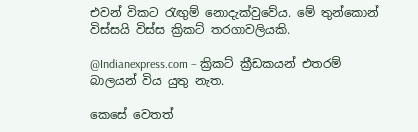එවන් විකට රැඟුම් නොදැක්වුවේය. මේ තුන්කොන් විස්සයි විස්ස ක්‍රිකට් තරගාවලියකි.

@Indianexpress.com – ක්‍රිකට් ක්‍රීඩකයන් එතරම් බාලයන් විය යුතු නැත.

කෙසේ වෙතත්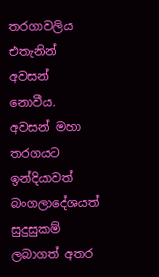තරගාවලිය එතැනින් අවසන් නොවීය. අවසන් මහා තරගයට ඉන්දියාවත් බංගලාදේශයත් සුදුසුකම් ලබාගත් අතර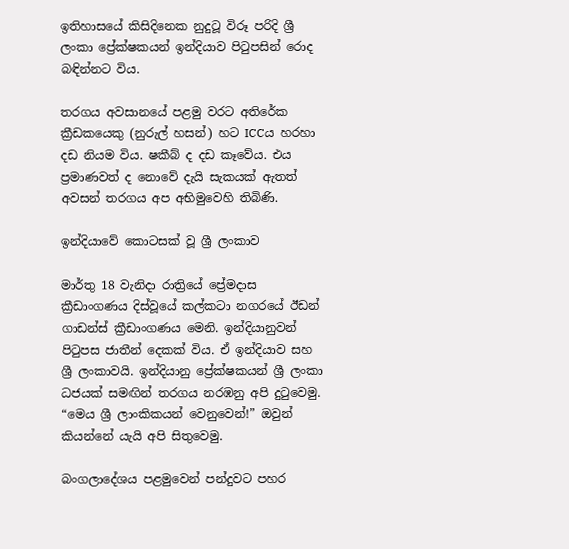ඉතිහාසයේ කිසිදිනෙක නුදුටූ විරූ පරිදි ශ්‍රී ලංකා ප්‍රේක්ෂකයන් ඉන්දියාව පිටුපසින් රොද බඳින්නට විය.

තරගය අවසානයේ පළමු වරට අතිරේක ක්‍රීඩකයෙකු (නුරුල් හසන්) හට ICCය හරහා දඩ නියම විය. ෂකීබ් ද දඩ කෑවේය. එය ප්‍රමාණවත් ද නොවේ දැයි සැකයක් ඇතත් අවසන් තරගය අප අභිමුවෙහි තිබිණි.

ඉන්දියාවේ කොටසක් වූ ශ්‍රී ලංකාව

මාර්තු 18 වැනිදා රාත්‍රියේ ප්‍රේමදාස ක්‍රීඩාංගණය දිස්වූයේ කල්කටා නගරයේ ඊඩන් ගාඩන්ස් ක්‍රීඩාංගණය මෙනි. ඉන්දියානුවන් පිටුපස ජාතීන් දෙකක් විය. ඒ ඉන්දියාව සහ ශ්‍රී ලංකාවයි. ඉන්දියානු ප්‍රේක්ෂකයන් ශ්‍රී ලංකා ධජයක් සමඟින් තරගය නරඹනු අපි දුටුවෙමු. “මෙය ශ්‍රී ලාංකිකයන් වෙනුවෙන්!” ඔවුන් කියන්නේ යැයි අපි සිතුවෙමු.

බංගලාදේශය පළමුවෙන් පන්දුවට පහර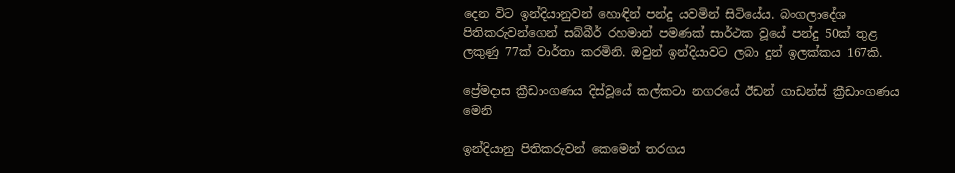දෙන විට ඉන්දියානුවන් හොඳින් පන්දු යවමින් සිටියේය. බංගලාදේශ පිතිකරුවන්ගෙන් සබ්බීර් රහමාන් පමණක් සාර්ථක වූයේ පන්දු 50ක් තුළ ලකුණු 77ක් වාර්තා කරමිනි. ඔවුන් ඉන්දියාවට ලබා දුන් ඉලක්කය 167කි.

ප්‍රේමදාස ක්‍රීඩාංගණය දිස්වූයේ කල්කටා නගරයේ ඊඩන් ගාඩන්ස් ක්‍රීඩාංගණය මෙනි

ඉන්දියානු පිතිකරුවන් කෙමෙන් තරගය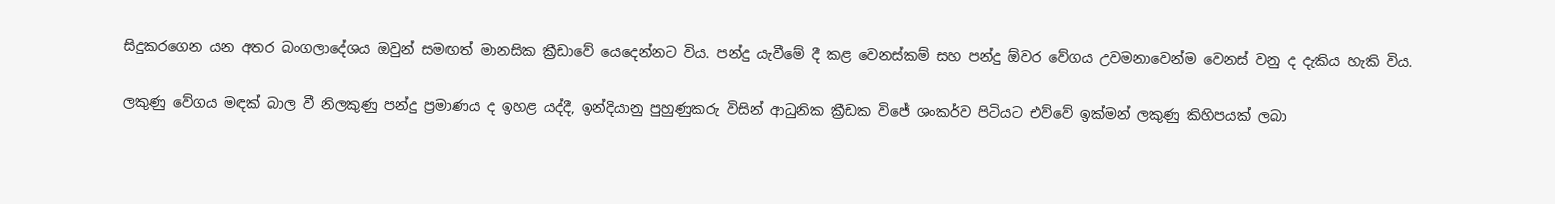සිදුකරගෙන යන අතර බංගලාදේශය ඔවුන් සමඟත් මානසික ක්‍රීඩාවේ යෙදෙන්නට විය. පන්දු යැවීමේ දී කළ වෙනස්කම් සහ පන්දු ඕවර වේගය උවමනාවෙන්ම වෙනස් වනු ද දැකිය හැකි විය.

ලකුණු වේගය මඳක් බාල වී නිලකුණු පන්දු ප්‍රමාණය ද ඉහළ යද්දී, ඉන්දියානු පුහුණුකරු විසින් ආධුනික ක්‍රීඩක විජේ ශංකර්ව පිටියට එව්වේ ඉක්මන් ලකුණු කිහිපයක් ලබා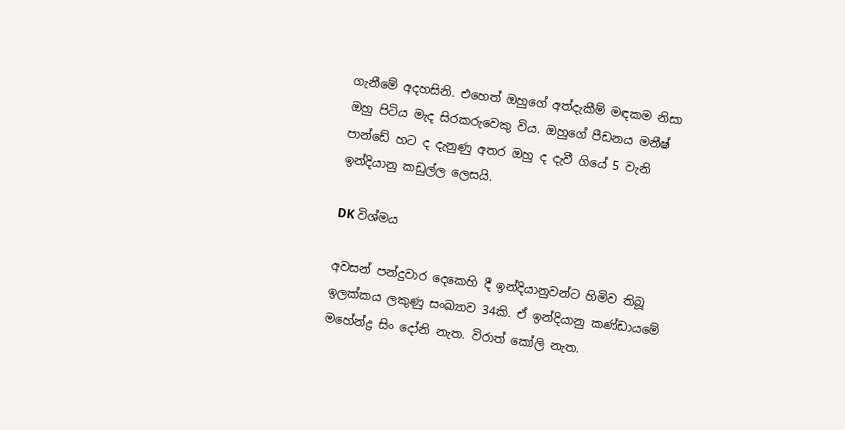ගැනීමේ අදහසිනි. එහෙත් ඔහුගේ අත්දැකීම් මඳකම නිසා ඔහු පිටිය මැද සිරකරුවෙකු විය. ඔහුගේ පීඩනය මනීෂ් පාන්ඩේ හට ද දැනුණු අතර ඔහු ද දැවී ගියේ 5 වැනි ඉන්දියානු කඩුල්ල ලෙසයි.

DK විශ්මය

අවසන් පන්දුවාර දෙකෙහි දී ඉන්දියානුවන්ට හිමිව තිබූ ඉලක්කය ලකුණු සංඛ්‍යාව 34කි. ඒ ඉන්දියානු කණ්ඩායමේ මහේන්ද්‍ර සිං දෝනි නැත. විරාත් කෝලි නැත.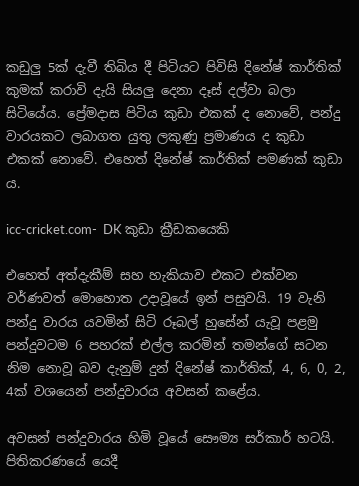කඩුලු 5ක් දැවී තිබිය දී පිටියට පිවිසි දිනේෂ් කාර්තික් කුමක් කරාවි දැයි සියලු දෙනා දෑස් දල්වා බලා සිටියේය. ප්‍රේමදාස පිටිය කුඩා එකක් ද නොවේ, පන්දු වාරයකට ලබාගත යුතු ලකුණු ප්‍රමාණය ද කුඩා එකක් නොවේ. එහෙත් දිනේෂ් කාර්තික් පමණක් කුඩා ය.

icc-cricket.com-  DK කුඩා ක්‍රීඩකයෙකි

එහෙත් අත්දැකීම් සහ හැකියාව එකට එක්වන වර්ණවත් මොහොත උදාවූයේ ඉන් පසුවයි. 19 වැනි පන්දු වාරය යවමින් සිටි රූබල් හුසේන් යැවූ පළමු පන්දුවටම 6 පහරක් එල්ල කරමින් තමන්ගේ සටන නිම නොවූ බව දැනුම් දුන් දිනේෂ් කාර්තික්, 4, 6, 0, 2, 4ක් වශයෙන් පන්දුවාරය අවසන් කළේය.

අවසන් පන්දුවාරය හිමි වූයේ සෞම්‍ය සර්කාර් හටයි. පිතිකරණයේ යෙදී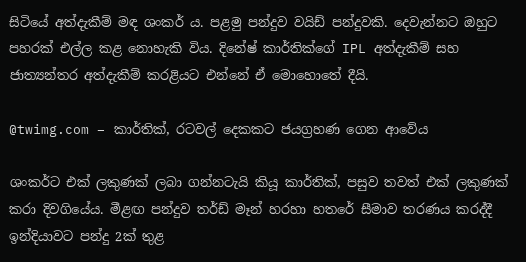සිටියේ අත්දැකීම් මඳ ශංකර් ය. පළමු පන්දුව වයිඩ් පන්දුවකි. දෙවැන්නට ඔහුට පහරක් එල්ල කළ නොහැකි විය. දිනේෂ් කාර්තික්ගේ IPL අත්දැකීම් සහ ජාත්‍යන්තර අත්දැකීම් කරළියට එන්නේ ඒ මොහොතේ දීයි.

@twimg.com – කාර්තික්, රටවල් දෙකකට ජයග්‍රහණ ගෙන ආවේය

ශංකර්ට එක් ලකුණක් ලබා ගන්නටැයි කියූ කාර්තික්, පසුව තවත් එක් ලකුණක් කරා දිවගියේය. මීළඟ පන්දුව තර්ඩ් මෑන් හරහා හතරේ සීමාව තරණය කරද්දී ඉන්දියාවට පන්දු 2ක් තුළ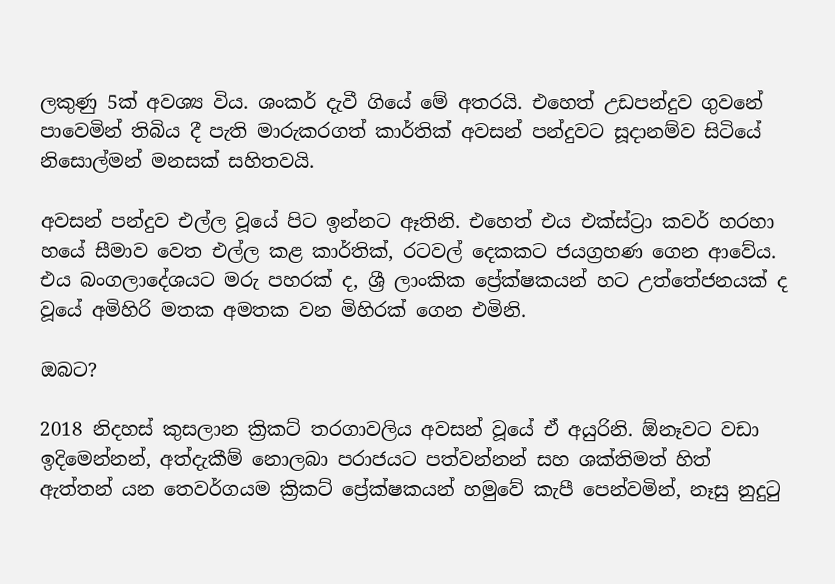ලකුණු 5ක් අවශ්‍ය විය. ශංකර් දැවී ගියේ මේ අතරයි. එහෙත් උඩපන්දුව ගුවනේ පාවෙමින් තිබිය දී පැති මාරුකරගත් කාර්තික් අවසන් පන්දුවට සූදානම්ව සිටියේ නිසොල්මන් මනසක් සහිතවයි.

අවසන් පන්දුව එල්ල වූයේ පිට ඉන්නට ඈතිනි. එහෙත් එය එක්ස්ට්‍රා කවර් හරහා හයේ සීමාව වෙත එල්ල කළ කාර්තික්, රටවල් දෙකකට ජයග්‍රහණ ගෙන ආවේය. එය බංගලාදේශයට මරු පහරක් ද, ශ්‍රී ලාංකික ප්‍රේක්ෂකයන් හට උත්තේජනයක් ද වූයේ අමිහිරි මතක අමතක වන මිහිරක් ගෙන එමිනි.

ඔබට?

2018 නිදහස් කුසලාන ක්‍රිකට් තරගාවලිය අවසන් වූයේ ඒ අයුරිනි. ඕනෑවට වඩා ඉදිමෙන්නන්, අත්දැකීම් නොලබා පරාජයට පත්වන්නන් සහ ශක්තිමත් හිත් ඇත්තන් යන තෙවර්ගයම ක්‍රිකට් ප්‍රේක්ෂකයන් හමුවේ කැපී පෙන්වමින්, නෑසු නුදුටු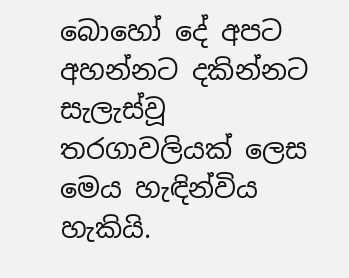බොහෝ දේ අපට අහන්නට දකින්නට සැලැස්වූ තරගාවලියක් ලෙස මෙය හැඳින්විය හැකියි.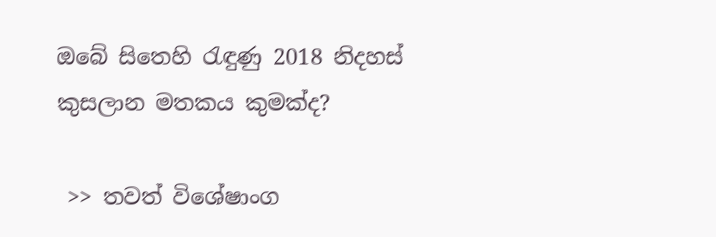ඔබේ සිතෙහි රැඳුණු 2018 නිදහස් කුසලාන මතකය කුමක්ද?

 >> තවත් විශේෂාංග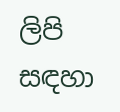ලිපි සඳහා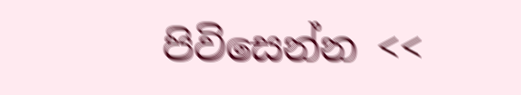පිවිසෙන්න <<